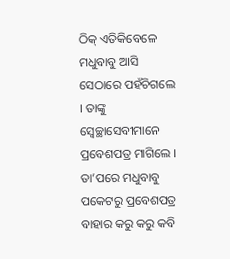ଠିକ୍ ଏତିକିବେଳେ ମଧୁବାବୁ ଆସି ସେଠାରେ ପହଁଚିଗଲେ । ତାଙ୍କୁ ସ୍ୱେଚ୍ଛାସେବୀମାନେ ପ୍ରବେଶପତ୍ର ମାଗିଲେ । ତା’ପରେ ମଧୁବାବୁ ପକେଟରୁ ପ୍ରବେଶପତ୍ର ବାହାର କରୁ କରୁ କବି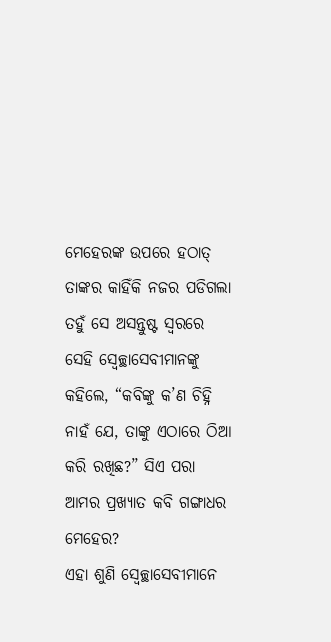ମେହେରଙ୍କ ଉପରେ ହଠାତ୍ ତାଙ୍କର କାହିଁକି ନଜର ପଡିଗଲା ତହୁଁ ସେ ଅସନ୍ତୁଷ୍ଟ ସ୍ୱରରେ ସେହି ସ୍ୱେଚ୍ଛାସେବୀମାନଙ୍କୁ କହିଲେ, “କବିଙ୍କୁ କ’ଣ ଚିହ୍ନି ନାହଁ ଯେ, ତାଙ୍କୁ ଏଠାରେ ଠିଆ କରି ରଖିଛ?” ସିଏ ପରା ଆମର ପ୍ରଖ୍ୟାତ କବି ଗଙ୍ଗାଧର ମେହେର?
ଏହା ଶୁଣି ସ୍ୱେଚ୍ଛାସେବୀମାନେ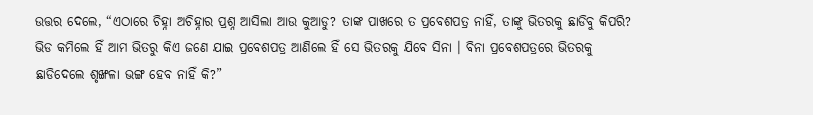ଉତ୍ତର ଦେଲେ, “ଏଠାରେ ଚିହ୍ନା ଅଚିହ୍ନାର ପ୍ରଶ୍ନ ଆସିଲା ଆଉ କୁଆଡୁ? ତାଙ୍କ ପାଖରେ ତ ପ୍ରବେଶପତ୍ର ନାହିଁ, ତାଙ୍କୁ ଭିତରକୁ ଛାଡିବୁ କିପରି? ଭିଡ କମିଲେ ହିଁ ଆମ ଭିତରୁ କିଏ ଜଣେ ଯାଇ ପ୍ରବେଶପତ୍ର ଆଣିଲେ ହିଁ ସେ ଭିତରକୁ ଯିବେ ସିନା । ବିନା ପ୍ରବେଶପତ୍ରରେ ଭିତରକୁ ଛାଡିଦେଲେ ଶୃଙ୍ଖଳା ଭଙ୍ଗ ହେବ ନାହିଁ କି?”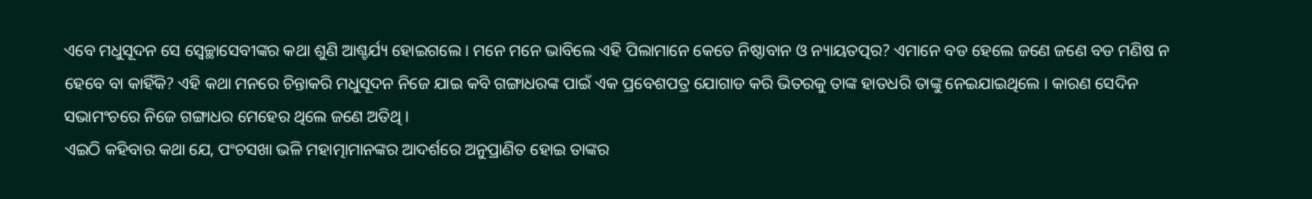ଏବେ ମଧୁସୂଦନ ସେ ସ୍ୱେଚ୍ଛାସେବୀଙ୍କର କଥା ଶୁଣି ଆଶ୍ଚର୍ଯ୍ୟ ହୋଇଗଲେ । ମନେ ମନେ ଭାବିଲେ ଏହି ପିଲାମାନେ କେତେ ନିଷ୍ଠାବାନ ଓ ନ୍ୟାୟତତ୍ପର? ଏମାନେ ବଡ ହେଲେ ଜଣେ ଜଣେ ବଡ ମଣିଷ ନ ହେବେ ବା କାହିଁକି? ଏହି କଥା ମନରେ ଚିନ୍ତାକରି ମଧୁସୂଦନ ନିଜେ ଯାଇ କବି ଗଙ୍ଗାଧରଙ୍କ ପାଇଁ ଏକ ପ୍ରବେଶପତ୍ର ଯୋଗାଡ କରି ଭିତରକୁ ତାଙ୍କ ହାତଧରି ତାଙ୍କୁ ନେଇଯାଇଥିଲେ । କାରଣ ସେଦିନ ସଭାମଂଚରେ ନିଜେ ଗଙ୍ଗାଧର ମେହେର ଥିଲେ ଜଣେ ଅତିଥି ।
ଏଇଠି କହିବାର କଥା ଯେ, ପଂଚସଖା ଭଳି ମହାତ୍ମାମାନଙ୍କର ଆଦର୍ଶରେ ଅନୁପ୍ରାଣିତ ହୋଇ ତାଙ୍କର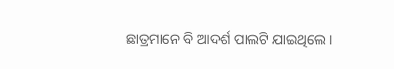ଛାତ୍ରମାନେ ବି ଆଦର୍ଶ ପାଲଟି ଯାଇଥିଲେ।